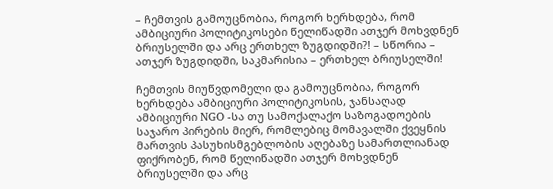– ჩემთვის გამოუცნობია, როგორ ხერხდება, რომ ამბიციური პოლიტიკოსები წელიწადში ათჯერ მოხვდნენ ბრიუსელში და არც ერთხელ ზუგდიდში?! – სწორია – ათჯერ ზუგდიდში, საკმარისია – ერთხელ ბრიუსელში!

ჩემთვის მიუწვდომელი და გამოუცნობია, როგორ ხერხდება ამბიციური პოლიტიკოსის, ჯანსაღად ამბიციური NGO -სა თუ სამოქალაქო საზოგადოების საჯარო პირების მიერ, რომლებიც მომავალში ქვეყნის მართვის პასუხისმგებლობის აღებაზე სამართლიანად ფიქრობენ, რომ წელიწადში ათჯერ მოხვდნენ ბრიუსელში და არც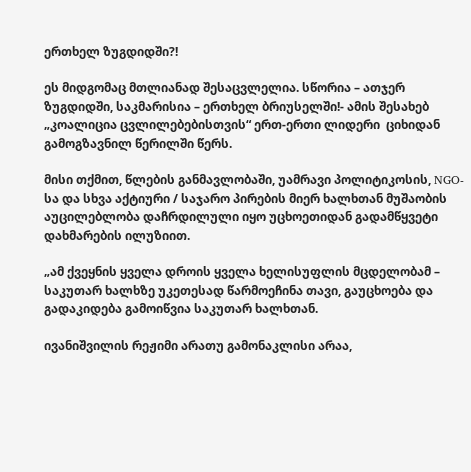ერთხელ ზუგდიდში?!

ეს მიდგომაც მთლიანად შესაცვლელია. სწორია – ათჯერ ზუგდიდში, საკმარისია – ერთხელ ბრიუსელში!- ამის შესახებ „კოალიცია ცვლილებებისთვის“ ერთ-ერთი ლიდერი  ციხიდან გამოგზავნილ წერილში წერს.

მისი თქმით, წლების განმავლობაში, უამრავი პოლიტიკოსის, NGO-სა და სხვა აქტიური / საჯარო პირების მიერ ხალხთან მუშაობის აუცილებლობა დაჩრდილული იყო უცხოეთიდან გადამწყვეტი დახმარების ილუზიით.

„ამ ქვეყნის ყველა დროის ყველა ხელისუფლის მცდელობამ – საკუთარ ხალხზე უკეთესად წარმოეჩინა თავი, გაუცხოება და გადაკიდება გამოიწვია საკუთარ ხალხთან.

ივანიშვილის რეჟიმი არათუ გამონაკლისი არაა,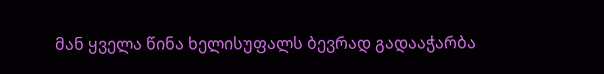მან ყველა წინა ხელისუფალს ბევრად გადააჭარბა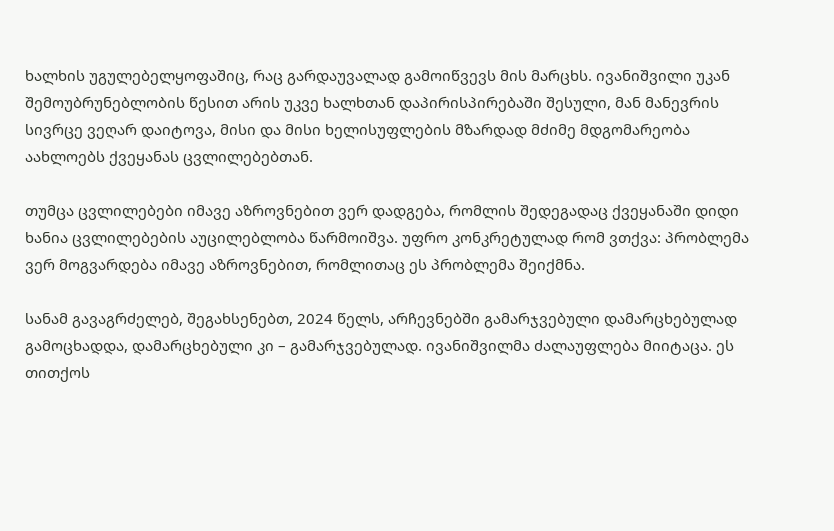ხალხის უგულებელყოფაშიც, რაც გარდაუვალად გამოიწვევს მის მარცხს. ივანიშვილი უკან შემოუბრუნებლობის წესით არის უკვე ხალხთან დაპირისპირებაში შესული, მან მანევრის სივრცე ვეღარ დაიტოვა, მისი და მისი ხელისუფლების მზარდად მძიმე მდგომარეობა აახლოებს ქვეყანას ცვლილებებთან.

თუმცა ცვლილებები იმავე აზროვნებით ვერ დადგება, რომლის შედეგადაც ქვეყანაში დიდი ხანია ცვლილებების აუცილებლობა წარმოიშვა. უფრო კონკრეტულად რომ ვთქვა: პრობლემა ვერ მოგვარდება იმავე აზროვნებით, რომლითაც ეს პრობლემა შეიქმნა.

სანამ გავაგრძელებ, შეგახსენებთ, 2024 წელს, არჩევნებში გამარჯვებული დამარცხებულად გამოცხადდა, დამარცხებული კი – გამარჯვებულად. ივანიშვილმა ძალაუფლება მიიტაცა. ეს თითქოს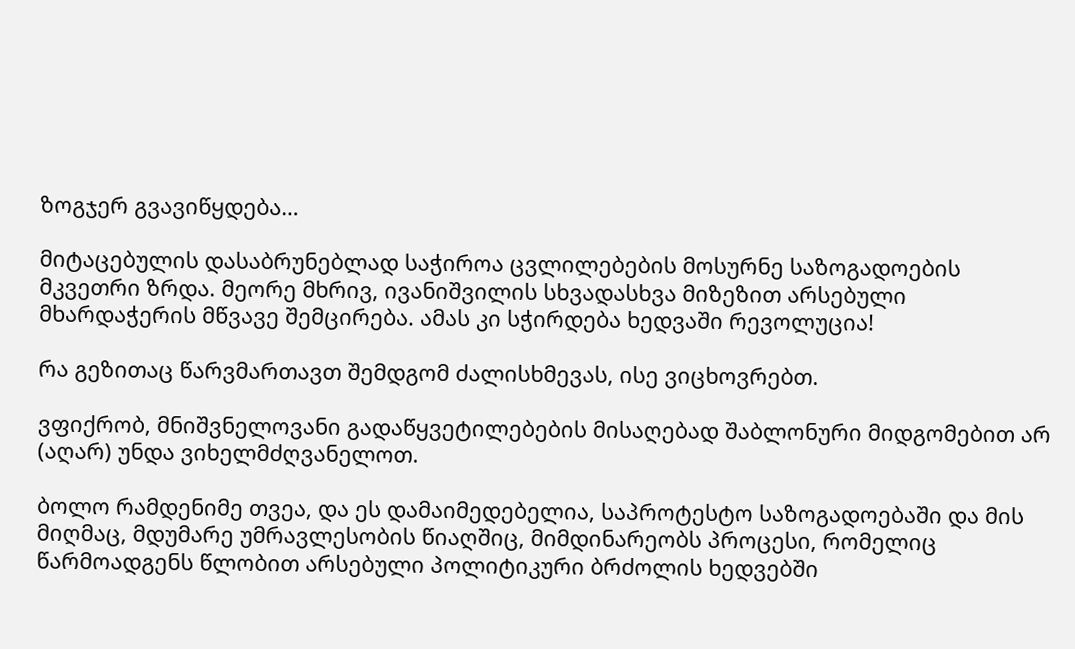ზოგჯერ გვავიწყდება…

მიტაცებულის დასაბრუნებლად საჭიროა ცვლილებების მოსურნე საზოგადოების მკვეთრი ზრდა. მეორე მხრივ, ივანიშვილის სხვადასხვა მიზეზით არსებული მხარდაჭერის მწვავე შემცირება. ამას კი სჭირდება ხედვაში რევოლუცია!

რა გეზითაც წარვმართავთ შემდგომ ძალისხმევას, ისე ვიცხოვრებთ.

ვფიქრობ, მნიშვნელოვანი გადაწყვეტილებების მისაღებად შაბლონური მიდგომებით არ (აღარ) უნდა ვიხელმძღვანელოთ.

ბოლო რამდენიმე თვეა, და ეს დამაიმედებელია, საპროტესტო საზოგადოებაში და მის მიღმაც, მდუმარე უმრავლესობის წიაღშიც, მიმდინარეობს პროცესი, რომელიც წარმოადგენს წლობით არსებული პოლიტიკური ბრძოლის ხედვებში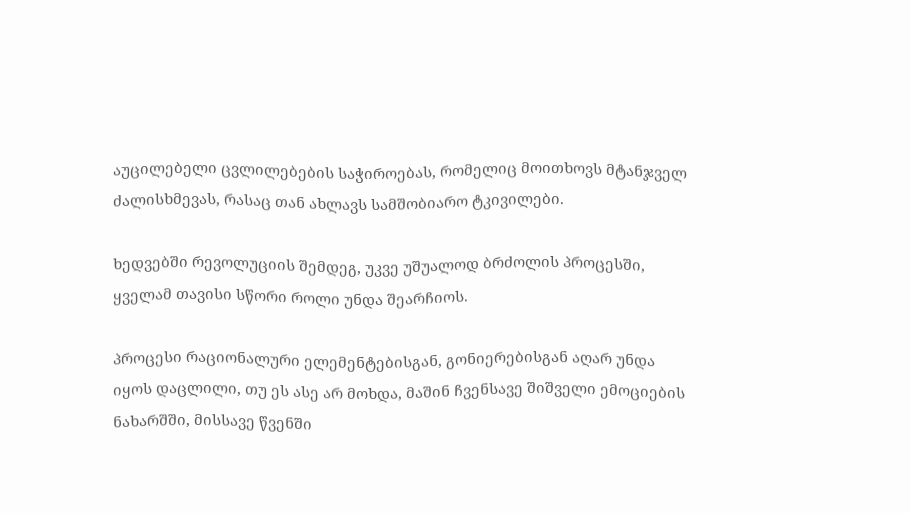აუცილებელი ცვლილებების საჭიროებას, რომელიც მოითხოვს მტანჯველ ძალისხმევას, რასაც თან ახლავს სამშობიარო ტკივილები.

ხედვებში რევოლუციის შემდეგ, უკვე უშუალოდ ბრძოლის პროცესში, ყველამ თავისი სწორი როლი უნდა შეარჩიოს.

პროცესი რაციონალური ელემენტებისგან, გონიერებისგან აღარ უნდა იყოს დაცლილი, თუ ეს ასე არ მოხდა, მაშინ ჩვენსავე შიშველი ემოციების ნახარშში, მისსავე წვენში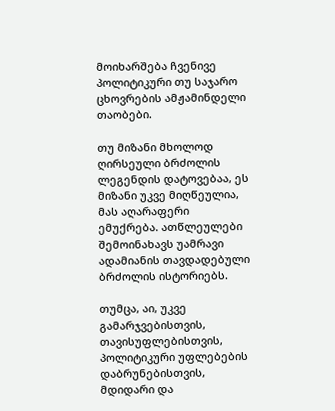მოიხარშება ჩვენივე პოლიტიკური თუ საჯარო ცხოვრების ამჟამინდელი თაობები.

თუ მიზანი მხოლოდ ღირსეული ბრძოლის ლეგენდის დატოვებაა, ეს მიზანი უკვე მიღწეულია, მას აღარაფერი ემუქრება. ათწლეულები შემოინახავს უამრავი ადამიანის თავდადებული ბრძოლის ისტორიებს.

თუმცა, აი, უკვე გამარჯვებისთვის, თავისუფლებისთვის, პოლიტიკური უფლებების დაბრუნებისთვის, მდიდარი და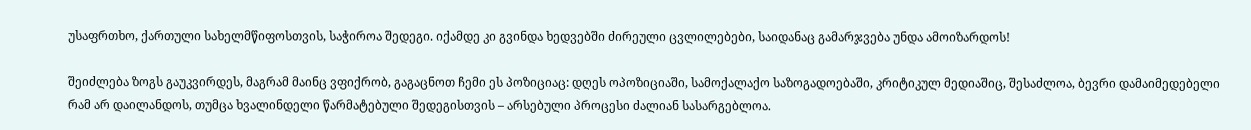უსაფრთხო, ქართული სახელმწიფოსთვის, საჭიროა შედეგი. იქამდე კი გვინდა ხედვებში ძირეული ცვლილებები, საიდანაც გამარჯვება უნდა ამოიზარდოს!

შეიძლება ზოგს გაუკვირდეს, მაგრამ მაინც ვფიქრობ, გაგაცნოთ ჩემი ეს პოზიციაც: დღეს ოპოზიციაში, სამოქალაქო საზოგადოებაში, კრიტიკულ მედიაშიც, შესაძლოა, ბევრი დამაიმედებელი რამ არ დაილანდოს, თუმცა ხვალინდელი წარმატებული შედეგისთვის – არსებული პროცესი ძალიან სასარგებლოა.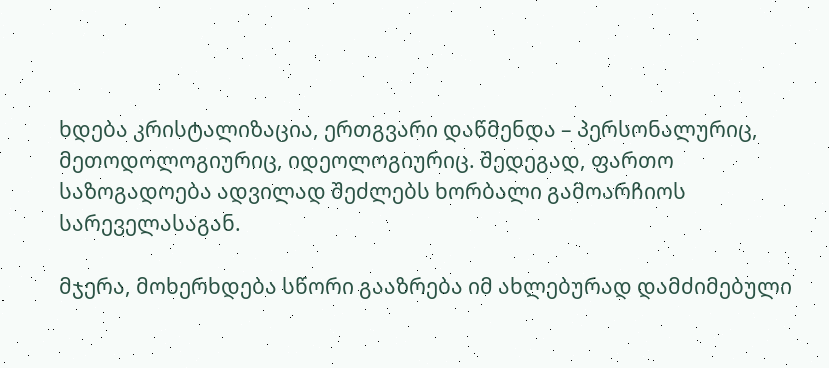ხდება კრისტალიზაცია, ერთგვარი დაწმენდა – პერსონალურიც, მეთოდოლოგიურიც, იდეოლოგიურიც. შედეგად, ფართო საზოგადოება ადვილად შეძლებს ხორბალი გამოარჩიოს სარეველასაგან.

მჯერა, მოხერხდება სწორი გააზრება იმ ახლებურად დამძიმებული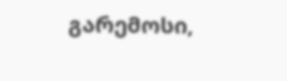გარემოსი,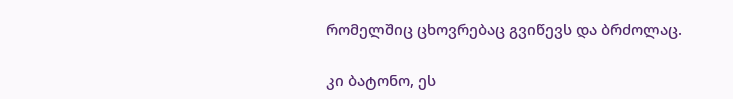რომელშიც ცხოვრებაც გვიწევს და ბრძოლაც.

კი ბატონო, ეს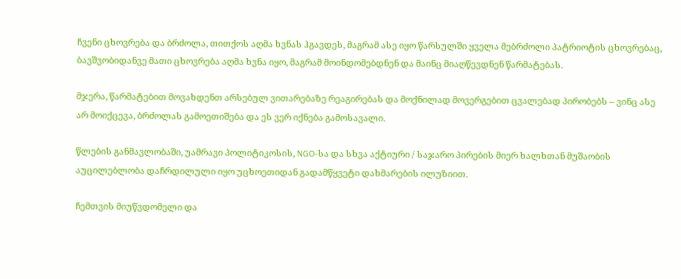ჩვენი ცხოვრება და ბრძოლა, თითქოს აღმა ხვნას ჰგავდეს, მაგრამ ასე იყო წარსულში ყველა მებრძოლი პატრიოტის ცხოვრებაც, ბავშვობიდანვე მათი ცხოვრება აღმა ხვნა იყო, მაგრამ მოინდომებდნენ და მაინც მიაღწევდნენ წარმატებას.

მჯერა, წარმატებით მოვახდენთ არსებულ ვითარებაზე რეაგირებას და მოქნილად მოვერგებით ცვალებად პირობებს – ვინც ასე არ მოიქცევა, ბრძოლას გამოეთიშება და ეს ვერ იქნება გამოსავალი.

წლების განმავლობაში, უამრავი პოლიტიკოსის, NGO-სა და სხვა აქტიური / საჯარო პირების მიერ ხალხთან მუშაობის აუცილებლობა დაჩრდილული იყო უცხოეთიდან გადამწყვეტი დახმარების ილუზიით.

ჩემთვის მიუწვდომელი და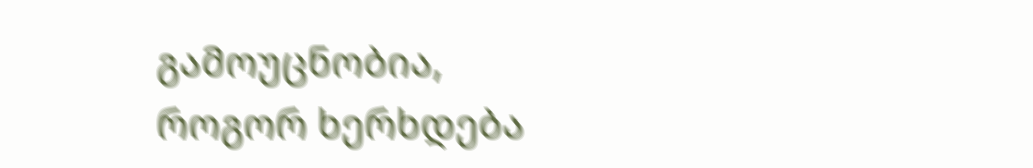გამოუცნობია, როგორ ხერხდება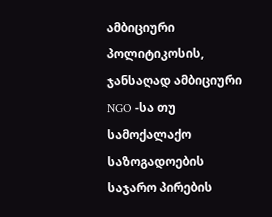ამბიციური პოლიტიკოსის, ჯანსაღად ამბიციური NGO -სა თუ სამოქალაქო საზოგადოების საჯარო პირების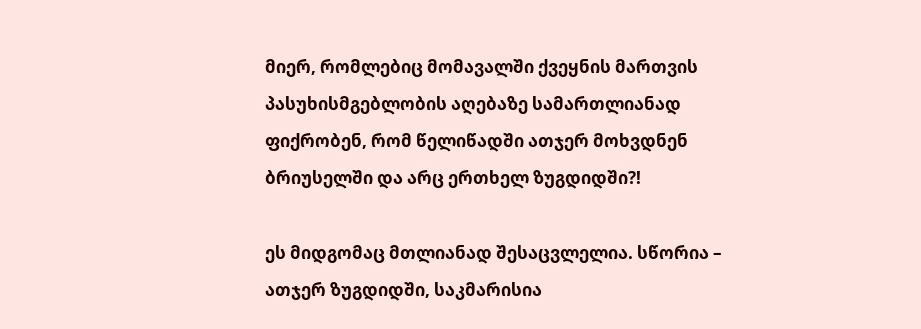მიერ, რომლებიც მომავალში ქვეყნის მართვის პასუხისმგებლობის აღებაზე სამართლიანად ფიქრობენ, რომ წელიწადში ათჯერ მოხვდნენ ბრიუსელში და არც ერთხელ ზუგდიდში?!

ეს მიდგომაც მთლიანად შესაცვლელია. სწორია – ათჯერ ზუგდიდში, საკმარისია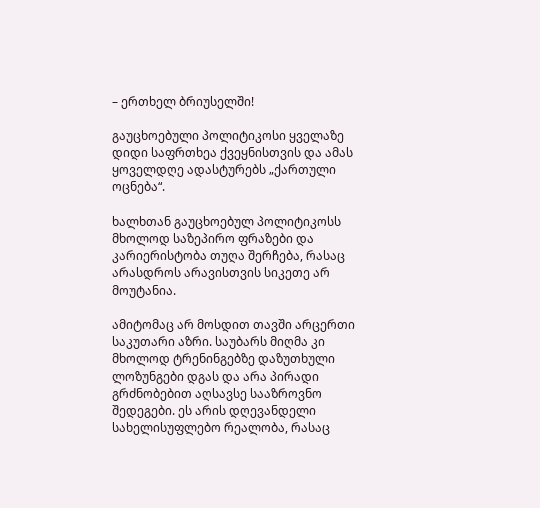– ერთხელ ბრიუსელში!

გაუცხოებული პოლიტიკოსი ყველაზე დიდი საფრთხეა ქვეყნისთვის და ამას ყოველდღე ადასტურებს „ქართული ოცნება“.

ხალხთან გაუცხოებულ პოლიტიკოსს მხოლოდ საზეპირო ფრაზები და კარიერისტობა თუღა შერჩება, რასაც არასდროს არავისთვის სიკეთე არ მოუტანია.

ამიტომაც არ მოსდით თავში არცერთი საკუთარი აზრი. საუბარს მიღმა კი მხოლოდ ტრენინგებზე დაზუთხული ლოზუნგები დგას და არა პირადი გრძნობებით აღსავსე სააზროვნო შედეგები. ეს არის დღევანდელი სახელისუფლებო რეალობა, რასაც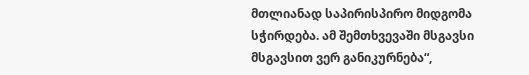მთლიანად საპირისპირო მიდგომა სჭირდება. ამ შემთხვევაში მსგავსი მსგავსით ვერ განიკურნება“,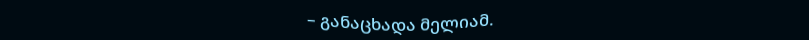– განაცხადა მელიამ.